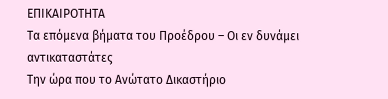ΕΠΙΚΑΙΡΟΤΗΤΑ
Τα επόμενα βήματα του Προέδρου – Οι εν δυνάμει αντικαταστάτες
Την ώρα που το Ανώτατο Δικαστήριο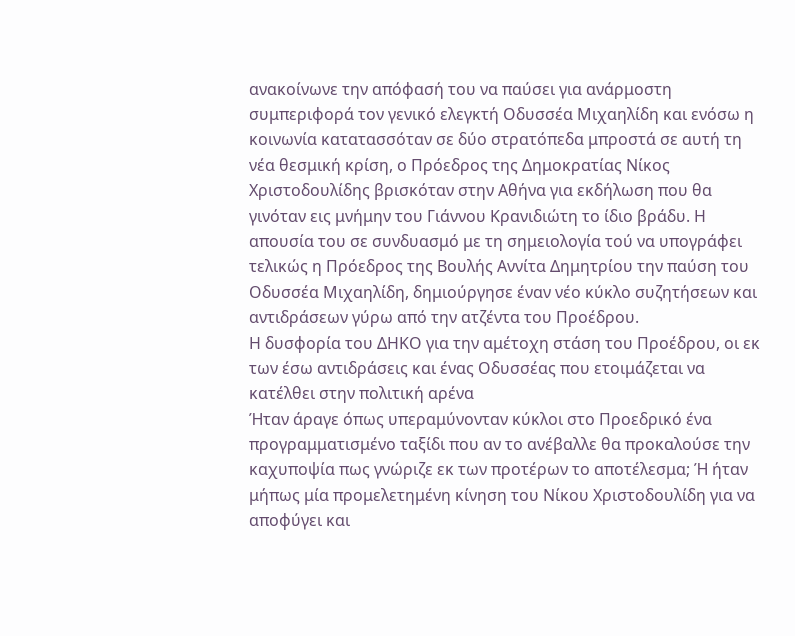ανακοίνωνε την απόφασή του να παύσει για ανάρμοστη συμπεριφορά τον γενικό ελεγκτή Οδυσσέα Μιχαηλίδη και ενόσω η κοινωνία κατατασσόταν σε δύο στρατόπεδα μπροστά σε αυτή τη νέα θεσμική κρίση, ο Πρόεδρος της Δημοκρατίας Νίκος Χριστοδουλίδης βρισκόταν στην Αθήνα για εκδήλωση που θα γινόταν εις μνήμην του Γιάννου Κρανιδιώτη το ίδιο βράδυ. Η απουσία του σε συνδυασμό με τη σημειολογία τού να υπογράφει τελικώς η Πρόεδρος της Βουλής Αννίτα Δημητρίου την παύση του Οδυσσέα Μιχαηλίδη, δημιούργησε έναν νέο κύκλο συζητήσεων και αντιδράσεων γύρω από την ατζέντα του Προέδρου.
Η δυσφορία του ΔΗΚΟ για την αμέτοχη στάση του Προέδρου, οι εκ των έσω αντιδράσεις και ένας Οδυσσέας που ετοιμάζεται να κατέλθει στην πολιτική αρένα
Ήταν άραγε όπως υπεραμύνονταν κύκλοι στο Προεδρικό ένα προγραμματισμένο ταξίδι που αν το ανέβαλλε θα προκαλούσε την καχυποψία πως γνώριζε εκ των προτέρων το αποτέλεσμα; Ή ήταν μήπως μία προμελετημένη κίνηση του Νίκου Χριστοδουλίδη για να αποφύγει και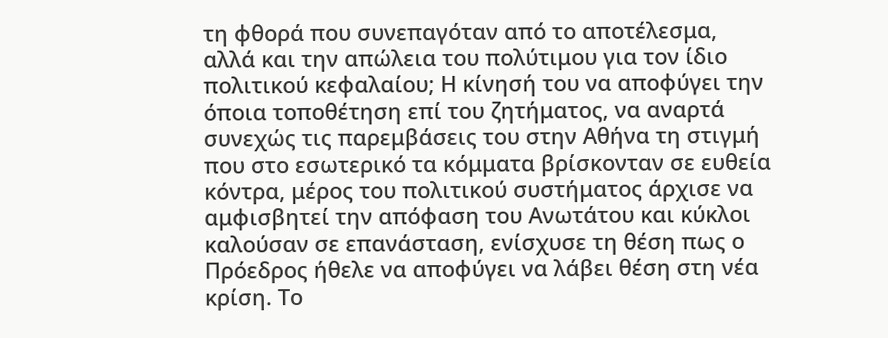τη φθορά που συνεπαγόταν από το αποτέλεσμα, αλλά και την απώλεια του πολύτιμου για τον ίδιο πολιτικού κεφαλαίου; Η κίνησή του να αποφύγει την όποια τοποθέτηση επί του ζητήματος, να αναρτά συνεχώς τις παρεμβάσεις του στην Αθήνα τη στιγμή που στο εσωτερικό τα κόμματα βρίσκονταν σε ευθεία κόντρα, μέρος του πολιτικού συστήματος άρχισε να αμφισβητεί την απόφαση του Ανωτάτου και κύκλοι καλούσαν σε επανάσταση, ενίσχυσε τη θέση πως ο Πρόεδρος ήθελε να αποφύγει να λάβει θέση στη νέα κρίση. Το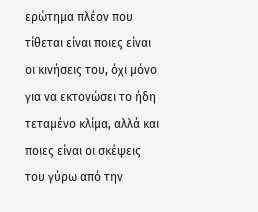ερώτημα πλέον που τίθεται είναι ποιες είναι οι κινήσεις του, όχι μόνο για να εκτονώσει το ήδη τεταμένο κλίμα, αλλά και ποιες είναι οι σκέψεις του γύρω από την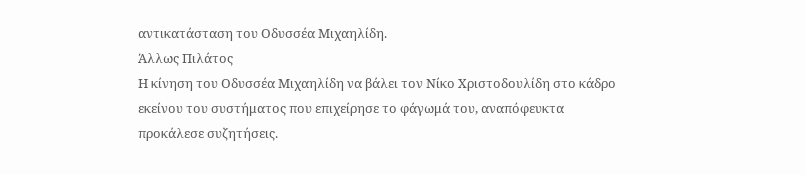αντικατάσταση του Οδυσσέα Μιχαηλίδη.
Άλλως Πιλάτος
Η κίνηση του Οδυσσέα Μιχαηλίδη να βάλει τον Νίκο Χριστοδουλίδη στο κάδρο εκείνου του συστήματος που επιχείρησε το φάγωμά του, αναπόφευκτα προκάλεσε συζητήσεις.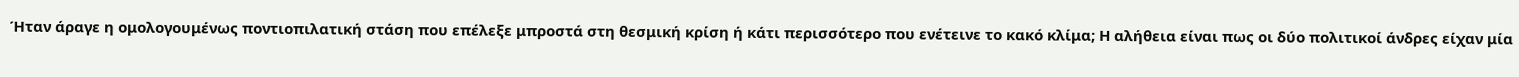Ήταν άραγε η ομολογουμένως ποντιοπιλατική στάση που επέλεξε μπροστά στη θεσμική κρίση ή κάτι περισσότερο που ενέτεινε το κακό κλίμα; Η αλήθεια είναι πως οι δύο πολιτικοί άνδρες είχαν μία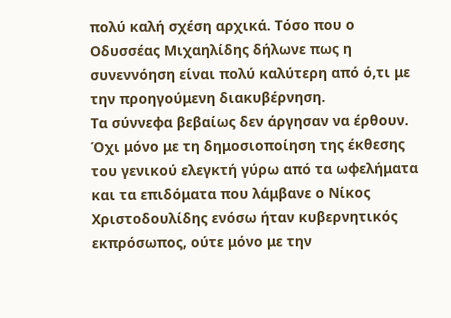πολύ καλή σχέση αρχικά. Τόσο που ο Οδυσσέας Μιχαηλίδης δήλωνε πως η συνεννόηση είναι πολύ καλύτερη από ό,τι με την προηγούμενη διακυβέρνηση.
Τα σύννεφα βεβαίως δεν άργησαν να έρθουν. Όχι μόνο με τη δημοσιοποίηση της έκθεσης του γενικού ελεγκτή γύρω από τα ωφελήματα και τα επιδόματα που λάμβανε ο Νίκος Χριστοδουλίδης ενόσω ήταν κυβερνητικός εκπρόσωπος, ούτε μόνο με την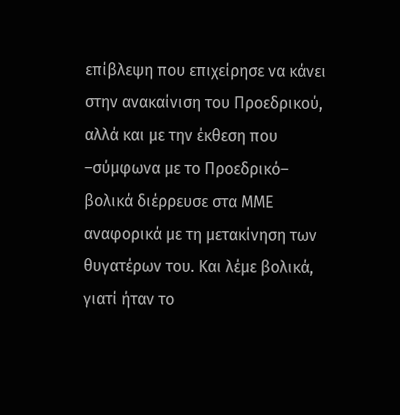επίβλεψη που επιχείρησε να κάνει στην ανακαίνιση του Προεδρικού, αλλά και με την έκθεση που –σύμφωνα με το Προεδρικό– βολικά διέρρευσε στα ΜΜΕ αναφορικά με τη μετακίνηση των θυγατέρων του. Και λέμε βολικά, γιατί ήταν το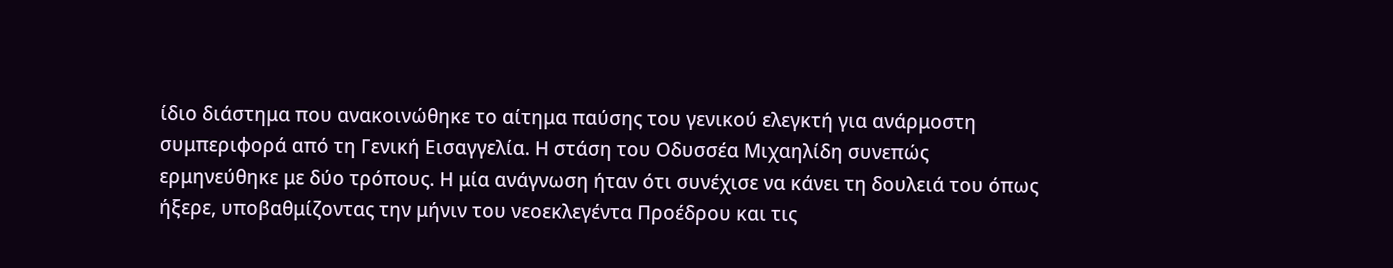ίδιο διάστημα που ανακοινώθηκε το αίτημα παύσης του γενικού ελεγκτή για ανάρμοστη συμπεριφορά από τη Γενική Εισαγγελία. Η στάση του Οδυσσέα Μιχαηλίδη συνεπώς ερμηνεύθηκε με δύο τρόπους. Η μία ανάγνωση ήταν ότι συνέχισε να κάνει τη δουλειά του όπως ήξερε, υποβαθμίζοντας την μήνιν του νεοεκλεγέντα Προέδρου και τις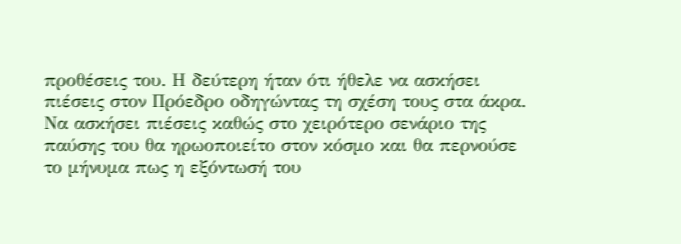προθέσεις του. Η δεύτερη ήταν ότι ήθελε να ασκήσει πιέσεις στον Πρόεδρο οδηγώντας τη σχέση τους στα άκρα. Να ασκήσει πιέσεις καθώς στο χειρότερο σενάριο της παύσης του θα ηρωοποιείτο στον κόσμο και θα περνούσε το μήνυμα πως η εξόντωσή του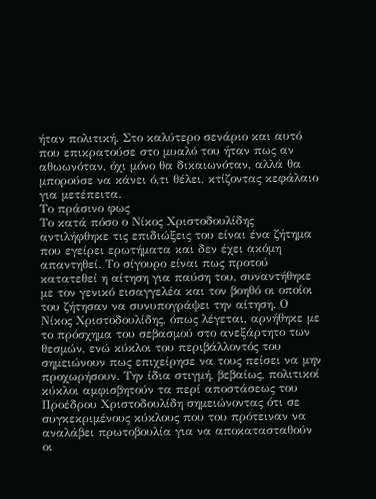ήταν πολιτική. Στο καλύτερο σενάριο και αυτό που επικρατούσε στο μυαλό του ήταν πως αν αθωωνόταν, όχι μόνο θα δικαιωνόταν, αλλά θα μπορούσε να κάνει ό,τι θέλει, κτίζοντας κεφάλαιο για μετέπειτα.
Το πράσινο φως
Το κατά πόσο ο Νίκος Χριστοδουλίδης αντιλήφθηκε τις επιδιώξεις του είναι ένα ζήτημα που εγείρει ερωτήματα και δεν έχει ακόμη απαντηθεί. Το σίγουρο είναι πως προτού κατατεθεί η αίτηση για παύση του, συναντήθηκε με τον γενικό εισαγγελέα και τον βοηθό οι οποίοι του ζήτησαν να συνυπογράψει την αίτηση. Ο Νίκος Χριστοδουλίδης, όπως λέγεται, αρνήθηκε με το πρόσχημα του σεβασμού στο ανεξάρτητο των θεσμών, ενώ κύκλοι του περιβάλλοντός του σημειώνουν πως επιχείρησε να τους πείσει να μην προχωρήσουν. Την ίδια στιγμή, βεβαίως, πολιτικοί κύκλοι αμφισβητούν τα περί αποστάσεως του Προέδρου Χριστοδουλίδη σημειώνοντας ότι σε συγκεκριμένους κύκλους που του πρότειναν να αναλάβει πρωτοβουλία για να αποκατασταθούν οι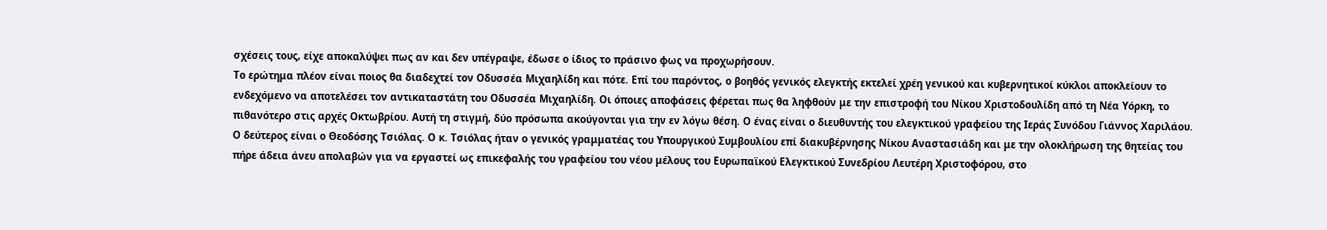σχέσεις τους, είχε αποκαλύψει πως αν και δεν υπέγραψε, έδωσε ο ίδιος το πράσινο φως να προχωρήσουν.
Το ερώτημα πλέον είναι ποιος θα διαδεχτεί τον Οδυσσέα Μιχαηλίδη και πότε. Επί του παρόντος, ο βοηθός γενικός ελεγκτής εκτελεί χρέη γενικού και κυβερνητικοί κύκλοι αποκλείουν το ενδεχόμενο να αποτελέσει τον αντικαταστάτη του Οδυσσέα Μιχαηλίδη. Οι όποιες αποφάσεις φέρεται πως θα ληφθούν με την επιστροφή του Νίκου Χριστοδουλίδη από τη Νέα Υόρκη, το πιθανότερο στις αρχές Οκτωβρίου. Αυτή τη στιγμή, δύο πρόσωπα ακούγονται για την εν λόγω θέση. Ο ένας είναι ο διευθυντής του ελεγκτικού γραφείου της Ιεράς Συνόδου Γιάννος Χαριλάου. Ο δεύτερος είναι ο Θεοδόσης Τσιόλας. Ο κ. Τσιόλας ήταν ο γενικός γραμματέας του Υπουργικού Συμβουλίου επί διακυβέρνησης Νίκου Αναστασιάδη και με την ολοκλήρωση της θητείας του πήρε άδεια άνευ απολαβών για να εργαστεί ως επικεφαλής του γραφείου του νέου μέλους του Ευρωπαϊκού Ελεγκτικού Συνεδρίου Λευτέρη Χριστοφόρου, στο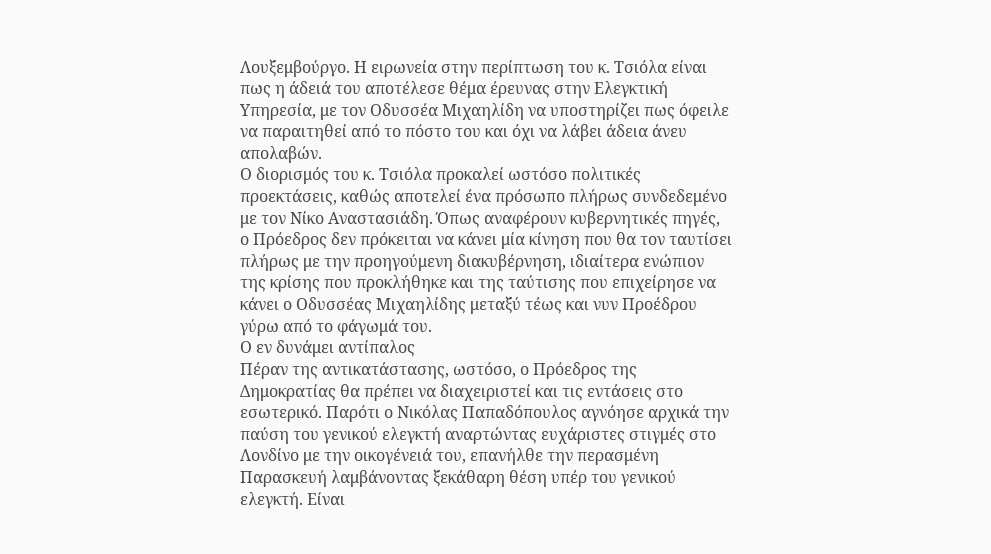Λουξεμβούργο. Η ειρωνεία στην περίπτωση του κ. Τσιόλα είναι πως η άδειά του αποτέλεσε θέμα έρευνας στην Ελεγκτική Υπηρεσία, με τον Οδυσσέα Μιχαηλίδη να υποστηρίζει πως όφειλε να παραιτηθεί από το πόστο του και όχι να λάβει άδεια άνευ απολαβών.
Ο διορισμός του κ. Τσιόλα προκαλεί ωστόσο πολιτικές προεκτάσεις, καθώς αποτελεί ένα πρόσωπο πλήρως συνδεδεμένο με τον Νίκο Αναστασιάδη. Όπως αναφέρουν κυβερνητικές πηγές, ο Πρόεδρος δεν πρόκειται να κάνει μία κίνηση που θα τον ταυτίσει πλήρως με την προηγούμενη διακυβέρνηση, ιδιαίτερα ενώπιον της κρίσης που προκλήθηκε και της ταύτισης που επιχείρησε να κάνει ο Οδυσσέας Μιχαηλίδης μεταξύ τέως και νυν Προέδρου γύρω από το φάγωμά του.
Ο εν δυνάμει αντίπαλος
Πέραν της αντικατάστασης, ωστόσο, ο Πρόεδρος της Δημοκρατίας θα πρέπει να διαχειριστεί και τις εντάσεις στο εσωτερικό. Παρότι ο Νικόλας Παπαδόπουλος αγνόησε αρχικά την παύση του γενικού ελεγκτή αναρτώντας ευχάριστες στιγμές στο Λονδίνο με την οικογένειά του, επανήλθε την περασμένη Παρασκευή λαμβάνοντας ξεκάθαρη θέση υπέρ του γενικού ελεγκτή. Είναι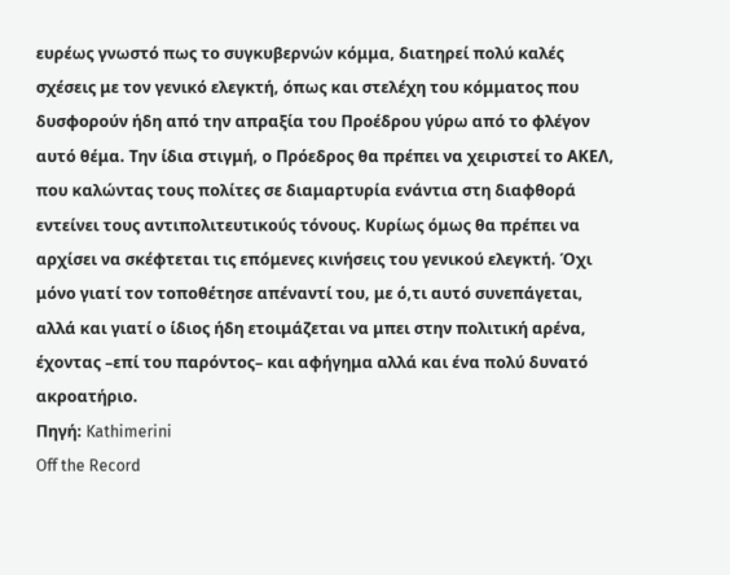ευρέως γνωστό πως το συγκυβερνών κόμμα, διατηρεί πολύ καλές σχέσεις με τον γενικό ελεγκτή, όπως και στελέχη του κόμματος που δυσφορούν ήδη από την απραξία του Προέδρου γύρω από το φλέγον αυτό θέμα. Την ίδια στιγμή, ο Πρόεδρος θα πρέπει να χειριστεί το ΑΚΕΛ, που καλώντας τους πολίτες σε διαμαρτυρία ενάντια στη διαφθορά εντείνει τους αντιπολιτευτικούς τόνους. Κυρίως όμως θα πρέπει να αρχίσει να σκέφτεται τις επόμενες κινήσεις του γενικού ελεγκτή. Όχι μόνο γιατί τον τοποθέτησε απέναντί του, με ό,τι αυτό συνεπάγεται, αλλά και γιατί ο ίδιος ήδη ετοιμάζεται να μπει στην πολιτική αρένα, έχοντας –επί του παρόντος– και αφήγημα αλλά και ένα πολύ δυνατό ακροατήριο.
Πηγή: Kathimerini
Off the Record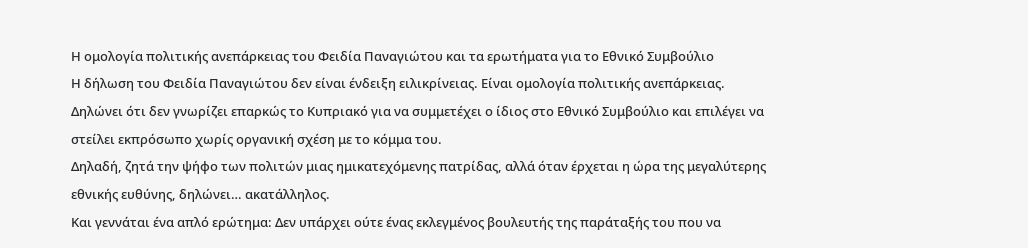Η ομολογία πολιτικής ανεπάρκειας του Φειδία Παναγιώτου και τα ερωτήματα για το Εθνικό Συμβούλιο
Η δήλωση του Φειδία Παναγιώτου δεν είναι ένδειξη ειλικρίνειας. Είναι ομολογία πολιτικής ανεπάρκειας.
Δηλώνει ότι δεν γνωρίζει επαρκώς το Κυπριακό για να συμμετέχει ο ίδιος στο Εθνικό Συμβούλιο και επιλέγει να στείλει εκπρόσωπο χωρίς οργανική σχέση με το κόμμα του.
Δηλαδή, ζητά την ψήφο των πολιτών μιας ημικατεχόμενης πατρίδας, αλλά όταν έρχεται η ώρα της μεγαλύτερης εθνικής ευθύνης, δηλώνει… ακατάλληλος.
Και γεννάται ένα απλό ερώτημα: Δεν υπάρχει ούτε ένας εκλεγμένος βουλευτής της παράταξής του που να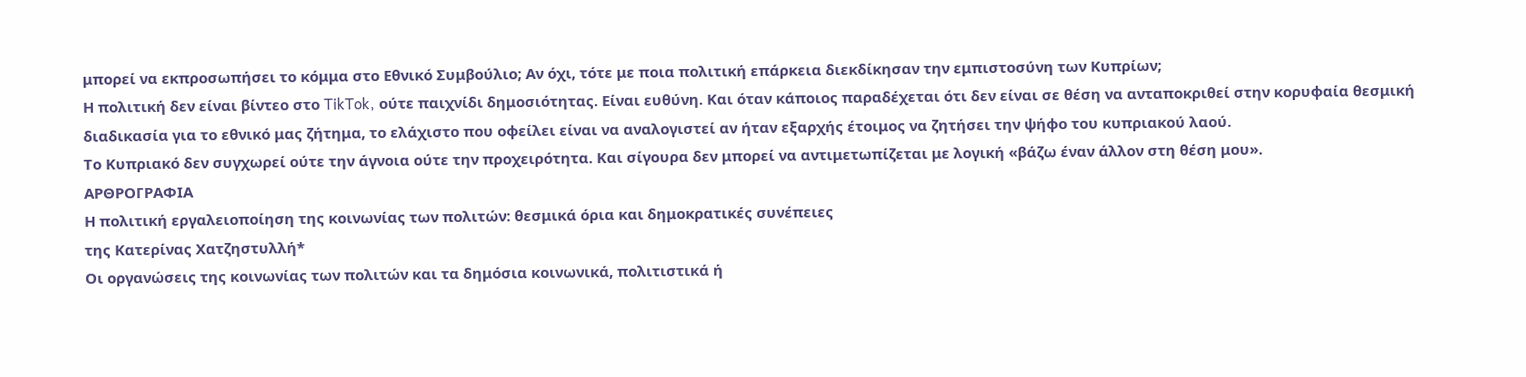μπορεί να εκπροσωπήσει το κόμμα στο Εθνικό Συμβούλιο; Αν όχι, τότε με ποια πολιτική επάρκεια διεκδίκησαν την εμπιστοσύνη των Κυπρίων;
Η πολιτική δεν είναι βίντεο στο TikTok, ούτε παιχνίδι δημοσιότητας. Είναι ευθύνη. Και όταν κάποιος παραδέχεται ότι δεν είναι σε θέση να ανταποκριθεί στην κορυφαία θεσμική διαδικασία για το εθνικό μας ζήτημα, το ελάχιστο που οφείλει είναι να αναλογιστεί αν ήταν εξαρχής έτοιμος να ζητήσει την ψήφο του κυπριακού λαού.
Το Κυπριακό δεν συγχωρεί ούτε την άγνοια ούτε την προχειρότητα. Και σίγουρα δεν μπορεί να αντιμετωπίζεται με λογική «βάζω έναν άλλον στη θέση μου».
ΑΡΘΡΟΓΡΑΦΙΑ
Η πολιτική εργαλειοποίηση της κοινωνίας των πολιτών: θεσμικά όρια και δημοκρατικές συνέπειες
της Κατερίνας Χατζηστυλλή*
Οι οργανώσεις της κοινωνίας των πολιτών και τα δημόσια κοινωνικά, πολιτιστικά ή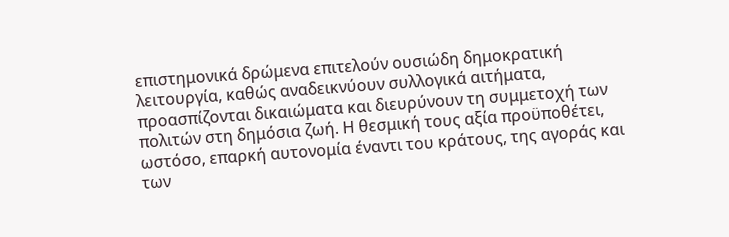επιστημονικά δρώμενα επιτελούν ουσιώδη δημοκρατική λειτουργία, καθώς αναδεικνύουν συλλογικά αιτήματα, προασπίζονται δικαιώματα και διευρύνουν τη συμμετοχή των πολιτών στη δημόσια ζωή. Η θεσμική τους αξία προϋποθέτει, ωστόσο, επαρκή αυτονομία έναντι του κράτους, της αγοράς και των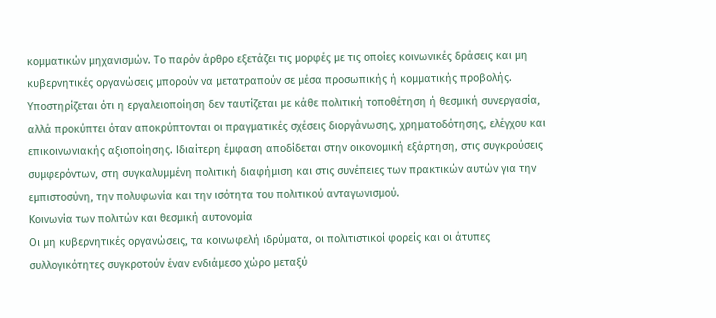κομματικών μηχανισμών. Το παρόν άρθρο εξετάζει τις μορφές με τις οποίες κοινωνικές δράσεις και μη κυβερνητικές οργανώσεις μπορούν να μετατραπούν σε μέσα προσωπικής ή κομματικής προβολής. Υποστηρίζεται ότι η εργαλειοποίηση δεν ταυτίζεται με κάθε πολιτική τοποθέτηση ή θεσμική συνεργασία, αλλά προκύπτει όταν αποκρύπτονται οι πραγματικές σχέσεις διοργάνωσης, χρηματοδότησης, ελέγχου και επικοινωνιακής αξιοποίησης. Ιδιαίτερη έμφαση αποδίδεται στην οικονομική εξάρτηση, στις συγκρούσεις συμφερόντων, στη συγκαλυμμένη πολιτική διαφήμιση και στις συνέπειες των πρακτικών αυτών για την εμπιστοσύνη, την πολυφωνία και την ισότητα του πολιτικού ανταγωνισμού.
Κοινωνία των πολιτών και θεσμική αυτονομία
Οι μη κυβερνητικές οργανώσεις, τα κοινωφελή ιδρύματα, οι πολιτιστικοί φορείς και οι άτυπες συλλογικότητες συγκροτούν έναν ενδιάμεσο χώρο μεταξύ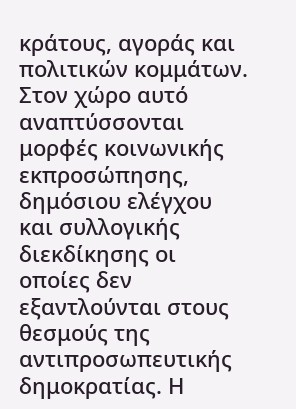κράτους, αγοράς και πολιτικών κομμάτων. Στον χώρο αυτό αναπτύσσονται μορφές κοινωνικής εκπροσώπησης, δημόσιου ελέγχου και συλλογικής διεκδίκησης οι οποίες δεν εξαντλούνται στους θεσμούς της αντιπροσωπευτικής δημοκρατίας. Η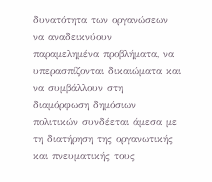δυνατότητα των οργανώσεων να αναδεικνύουν παραμελημένα προβλήματα, να υπερασπίζονται δικαιώματα και να συμβάλλουν στη διαμόρφωση δημόσιων πολιτικών συνδέεται άμεσα με τη διατήρηση της οργανωτικής και πνευματικής τους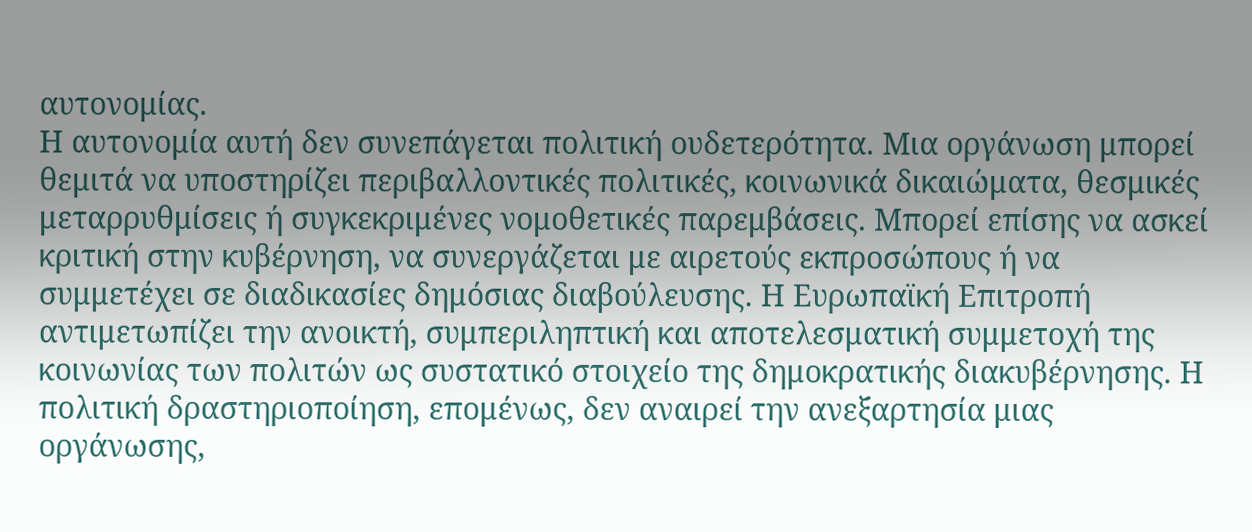αυτονομίας.
Η αυτονομία αυτή δεν συνεπάγεται πολιτική ουδετερότητα. Μια οργάνωση μπορεί θεμιτά να υποστηρίζει περιβαλλοντικές πολιτικές, κοινωνικά δικαιώματα, θεσμικές μεταρρυθμίσεις ή συγκεκριμένες νομοθετικές παρεμβάσεις. Μπορεί επίσης να ασκεί κριτική στην κυβέρνηση, να συνεργάζεται με αιρετούς εκπροσώπους ή να συμμετέχει σε διαδικασίες δημόσιας διαβούλευσης. Η Ευρωπαϊκή Επιτροπή αντιμετωπίζει την ανοικτή, συμπεριληπτική και αποτελεσματική συμμετοχή της κοινωνίας των πολιτών ως συστατικό στοιχείο της δημοκρατικής διακυβέρνησης. Η πολιτική δραστηριοποίηση, επομένως, δεν αναιρεί την ανεξαρτησία μιας οργάνωσης,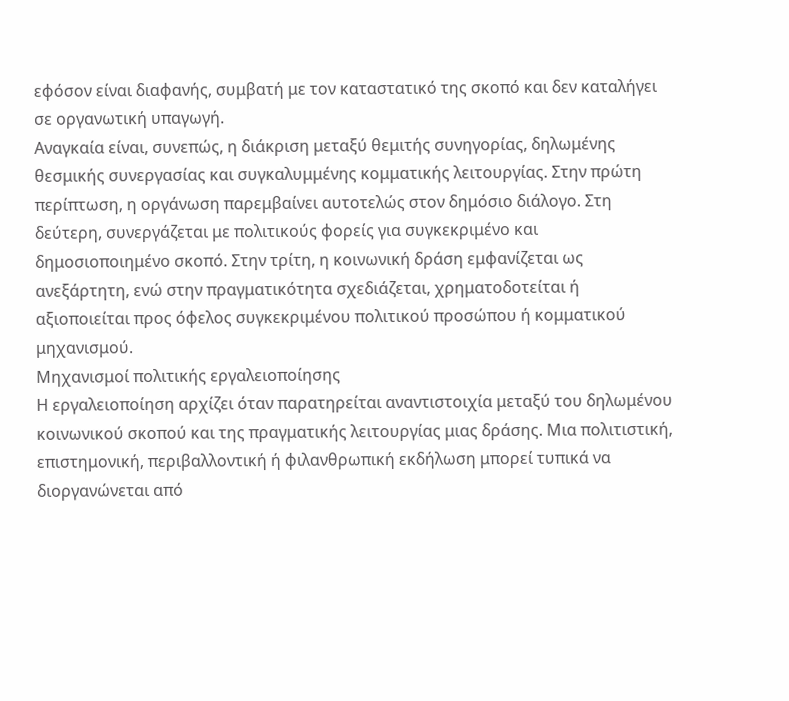εφόσον είναι διαφανής, συμβατή με τον καταστατικό της σκοπό και δεν καταλήγει σε οργανωτική υπαγωγή.
Αναγκαία είναι, συνεπώς, η διάκριση μεταξύ θεμιτής συνηγορίας, δηλωμένης θεσμικής συνεργασίας και συγκαλυμμένης κομματικής λειτουργίας. Στην πρώτη περίπτωση, η οργάνωση παρεμβαίνει αυτοτελώς στον δημόσιο διάλογο. Στη δεύτερη, συνεργάζεται με πολιτικούς φορείς για συγκεκριμένο και δημοσιοποιημένο σκοπό. Στην τρίτη, η κοινωνική δράση εμφανίζεται ως ανεξάρτητη, ενώ στην πραγματικότητα σχεδιάζεται, χρηματοδοτείται ή αξιοποιείται προς όφελος συγκεκριμένου πολιτικού προσώπου ή κομματικού μηχανισμού.
Μηχανισμοί πολιτικής εργαλειοποίησης
Η εργαλειοποίηση αρχίζει όταν παρατηρείται αναντιστοιχία μεταξύ του δηλωμένου κοινωνικού σκοπού και της πραγματικής λειτουργίας μιας δράσης. Μια πολιτιστική, επιστημονική, περιβαλλοντική ή φιλανθρωπική εκδήλωση μπορεί τυπικά να διοργανώνεται από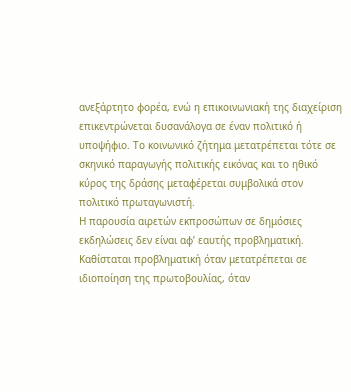ανεξάρτητο φορέα, ενώ η επικοινωνιακή της διαχείριση επικεντρώνεται δυσανάλογα σε έναν πολιτικό ή υποψήφιο. Το κοινωνικό ζήτημα μετατρέπεται τότε σε σκηνικό παραγωγής πολιτικής εικόνας και το ηθικό κύρος της δράσης μεταφέρεται συμβολικά στον πολιτικό πρωταγωνιστή.
Η παρουσία αιρετών εκπροσώπων σε δημόσιες εκδηλώσεις δεν είναι αφ’ εαυτής προβληματική. Καθίσταται προβληματική όταν μετατρέπεται σε ιδιοποίηση της πρωτοβουλίας, όταν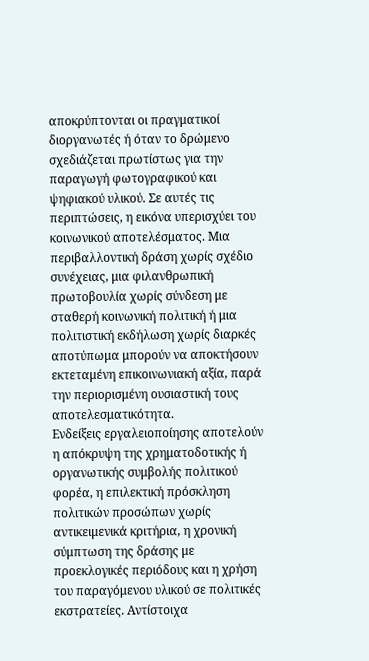αποκρύπτονται οι πραγματικοί διοργανωτές ή όταν το δρώμενο σχεδιάζεται πρωτίστως για την παραγωγή φωτογραφικού και ψηφιακού υλικού. Σε αυτές τις περιπτώσεις, η εικόνα υπερισχύει του κοινωνικού αποτελέσματος. Μια περιβαλλοντική δράση χωρίς σχέδιο συνέχειας, μια φιλανθρωπική πρωτοβουλία χωρίς σύνδεση με σταθερή κοινωνική πολιτική ή μια πολιτιστική εκδήλωση χωρίς διαρκές αποτύπωμα μπορούν να αποκτήσουν εκτεταμένη επικοινωνιακή αξία, παρά την περιορισμένη ουσιαστική τους αποτελεσματικότητα.
Ενδείξεις εργαλειοποίησης αποτελούν η απόκρυψη της χρηματοδοτικής ή οργανωτικής συμβολής πολιτικού φορέα, η επιλεκτική πρόσκληση πολιτικών προσώπων χωρίς αντικειμενικά κριτήρια, η χρονική σύμπτωση της δράσης με προεκλογικές περιόδους και η χρήση του παραγόμενου υλικού σε πολιτικές εκστρατείες. Αντίστοιχα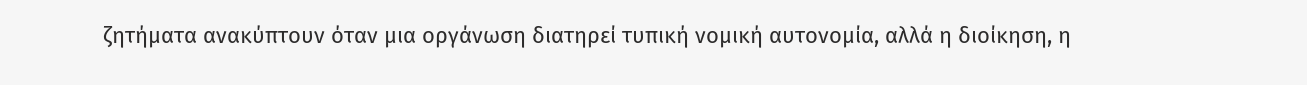ζητήματα ανακύπτουν όταν μια οργάνωση διατηρεί τυπική νομική αυτονομία, αλλά η διοίκηση, η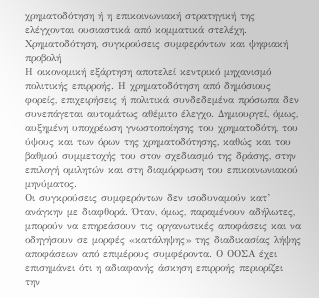χρηματοδότηση ή η επικοινωνιακή στρατηγική της ελέγχονται ουσιαστικά από κομματικά στελέχη.
Χρηματοδότηση, συγκρούσεις συμφερόντων και ψηφιακή προβολή
Η οικονομική εξάρτηση αποτελεί κεντρικό μηχανισμό πολιτικής επιρροής. Η χρηματοδότηση από δημόσιους φορείς, επιχειρήσεις ή πολιτικά συνδεδεμένα πρόσωπα δεν συνεπάγεται αυτομάτως αθέμιτο έλεγχο. Δημιουργεί, όμως, αυξημένη υποχρέωση γνωστοποίησης του χρηματοδότη, του ύψους και των όρων της χρηματοδότησης, καθώς και του βαθμού συμμετοχής του στον σχεδιασμό της δράσης, στην επιλογή ομιλητών και στη διαμόρφωση του επικοινωνιακού μηνύματος.
Οι συγκρούσεις συμφερόντων δεν ισοδυναμούν κατ’ ανάγκην με διαφθορά. Όταν, όμως, παραμένουν αδήλωτες, μπορούν να επηρεάσουν τις οργανωτικές αποφάσεις και να οδηγήσουν σε μορφές «κατάληψης» της διαδικασίας λήψης αποφάσεων από επιμέρους συμφέροντα. Ο ΟΟΣΑ έχει επισημάνει ότι η αδιαφανής άσκηση επιρροής περιορίζει την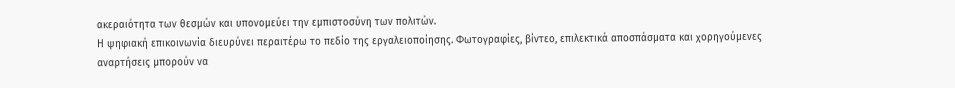ακεραιότητα των θεσμών και υπονομεύει την εμπιστοσύνη των πολιτών.
Η ψηφιακή επικοινωνία διευρύνει περαιτέρω το πεδίο της εργαλειοποίησης. Φωτογραφίες, βίντεο, επιλεκτικά αποσπάσματα και χορηγούμενες αναρτήσεις μπορούν να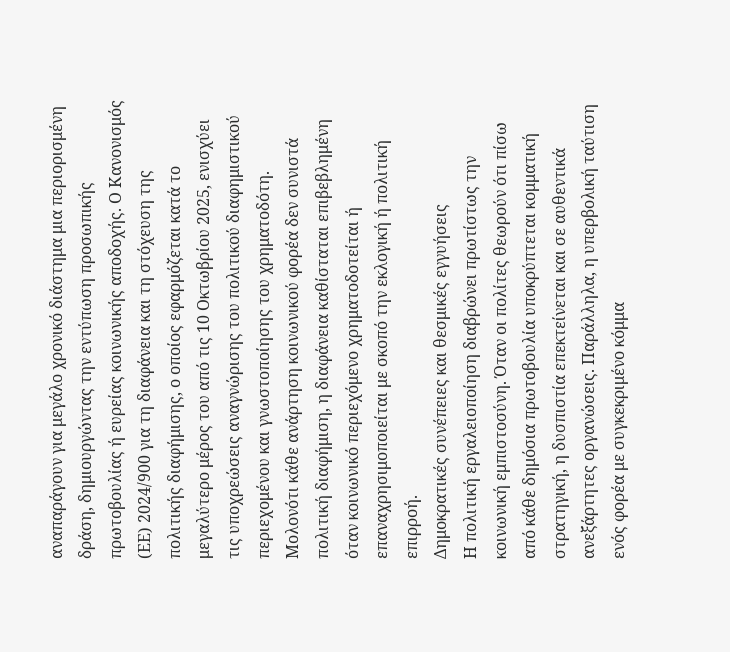αναπαράγουν για μεγάλο χρονικό διάστημα μια περιορισμένη δράση, δημιουργώντας την εντύπωση προσωπικής πρωτοβουλίας ή ευρείας κοινωνικής αποδοχής. Ο Κανονισμός (ΕΕ) 2024/900 για τη διαφάνεια και τη στόχευση της πολιτικής διαφήμισης, ο οποίος εφαρμόζεται κατά το μεγαλύτερο μέρος του από τις 10 Οκτωβρίου 2025, ενισχύει τις υποχρεώσεις αναγνώρισης του πολιτικού διαφημιστικού περιεχομένου και γνωστοποίησης του χρηματοδότη. Μολονότι κάθε ανάρτηση κοινωνικού φορέα δεν συνιστά πολιτική διαφήμιση, η διαφάνεια καθίσταται επιβεβλημένη όταν κοινωνικό περιεχόμενο χρηματοδοτείται ή επαναχρησιμοποιείται με σκοπό την εκλογική ή πολιτική επιρροή.
Δημοκρατικές συνέπειες και θεσμικές εγγυήσεις
Η πολιτική εργαλειοποίηση διαβρώνει πρωτίστως την κοινωνική εμπιστοσύνη. Όταν οι πολίτες θεωρούν ότι πίσω από κάθε δημόσια πρωτοβουλία υποκρύπτεται κομματική στρατηγική, η δυσπιστία επεκτείνεται και σε αυθεντικά ανεξάρτητες οργανώσεις. Παράλληλα, η υπερβολική ταύτιση ενός φορέα με συγκεκριμένο κόμμα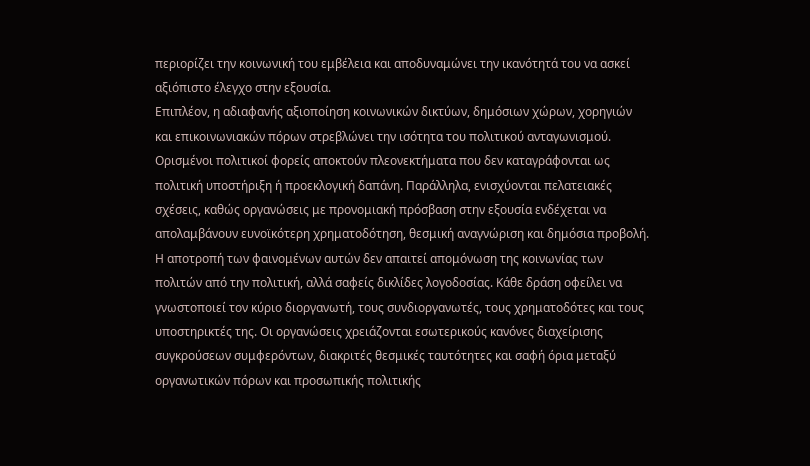περιορίζει την κοινωνική του εμβέλεια και αποδυναμώνει την ικανότητά του να ασκεί αξιόπιστο έλεγχο στην εξουσία.
Επιπλέον, η αδιαφανής αξιοποίηση κοινωνικών δικτύων, δημόσιων χώρων, χορηγιών και επικοινωνιακών πόρων στρεβλώνει την ισότητα του πολιτικού ανταγωνισμού. Ορισμένοι πολιτικοί φορείς αποκτούν πλεονεκτήματα που δεν καταγράφονται ως πολιτική υποστήριξη ή προεκλογική δαπάνη. Παράλληλα, ενισχύονται πελατειακές σχέσεις, καθώς οργανώσεις με προνομιακή πρόσβαση στην εξουσία ενδέχεται να απολαμβάνουν ευνοϊκότερη χρηματοδότηση, θεσμική αναγνώριση και δημόσια προβολή.
Η αποτροπή των φαινομένων αυτών δεν απαιτεί απομόνωση της κοινωνίας των πολιτών από την πολιτική, αλλά σαφείς δικλίδες λογοδοσίας. Κάθε δράση οφείλει να γνωστοποιεί τον κύριο διοργανωτή, τους συνδιοργανωτές, τους χρηματοδότες και τους υποστηρικτές της. Οι οργανώσεις χρειάζονται εσωτερικούς κανόνες διαχείρισης συγκρούσεων συμφερόντων, διακριτές θεσμικές ταυτότητες και σαφή όρια μεταξύ οργανωτικών πόρων και προσωπικής πολιτικής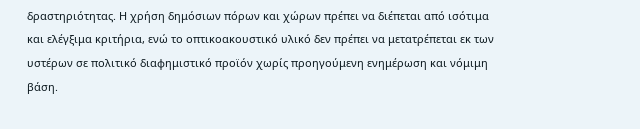δραστηριότητας. Η χρήση δημόσιων πόρων και χώρων πρέπει να διέπεται από ισότιμα και ελέγξιμα κριτήρια, ενώ το οπτικοακουστικό υλικό δεν πρέπει να μετατρέπεται εκ των υστέρων σε πολιτικό διαφημιστικό προϊόν χωρίς προηγούμενη ενημέρωση και νόμιμη βάση.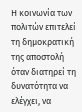Η κοινωνία των πολιτών επιτελεί τη δημοκρατική της αποστολή όταν διατηρεί τη δυνατότητα να ελέγχει, να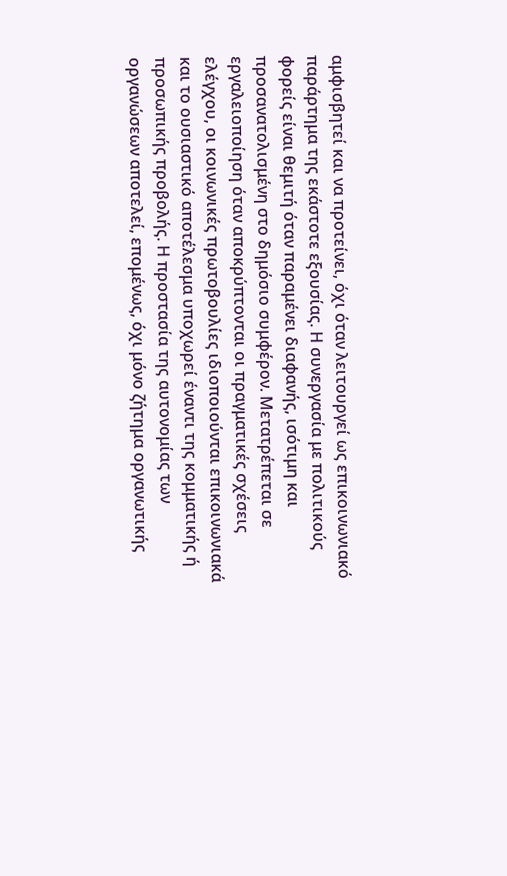αμφισβητεί και να προτείνει, όχι όταν λειτουργεί ως επικοινωνιακό παράρτημα της εκάστοτε εξουσίας. Η συνεργασία με πολιτικούς φορείς είναι θεμιτή όταν παραμένει διαφανής, ισότιμη και προσανατολισμένη στο δημόσιο συμφέρον. Μετατρέπεται σε εργαλειοποίηση όταν αποκρύπτονται οι πραγματικές σχέσεις ελέγχου, οι κοινωνικές πρωτοβουλίες ιδιοποιούνται επικοινωνιακά και το ουσιαστικό αποτέλεσμα υποχωρεί έναντι της κομματικής ή προσωπικής προβολής. Η προστασία της αυτονομίας των οργανώσεων αποτελεί, επομένως, όχι μόνο ζήτημα οργανωτικής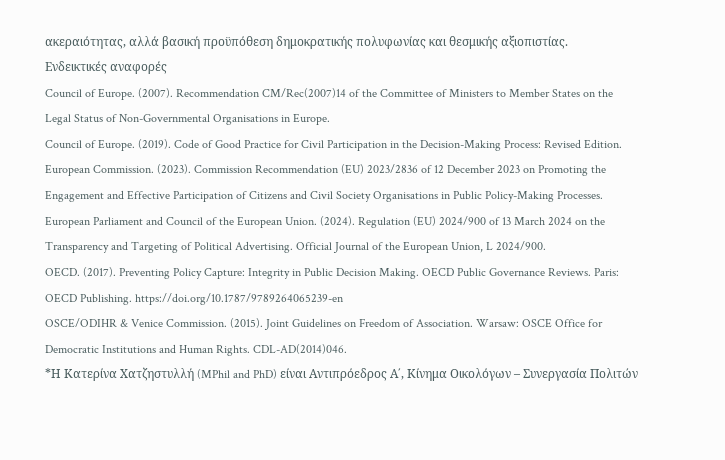ακεραιότητας, αλλά βασική προϋπόθεση δημοκρατικής πολυφωνίας και θεσμικής αξιοπιστίας.
Ενδεικτικές αναφορές
Council of Europe. (2007). Recommendation CM/Rec(2007)14 of the Committee of Ministers to Member States on the Legal Status of Non-Governmental Organisations in Europe.
Council of Europe. (2019). Code of Good Practice for Civil Participation in the Decision-Making Process: Revised Edition.
European Commission. (2023). Commission Recommendation (EU) 2023/2836 of 12 December 2023 on Promoting the Engagement and Effective Participation of Citizens and Civil Society Organisations in Public Policy-Making Processes.
European Parliament and Council of the European Union. (2024). Regulation (EU) 2024/900 of 13 March 2024 on the Transparency and Targeting of Political Advertising. Official Journal of the European Union, L 2024/900.
OECD. (2017). Preventing Policy Capture: Integrity in Public Decision Making. OECD Public Governance Reviews. Paris: OECD Publishing. https://doi.org/10.1787/9789264065239-en
OSCE/ODIHR & Venice Commission. (2015). Joint Guidelines on Freedom of Association. Warsaw: OSCE Office for Democratic Institutions and Human Rights. CDL-AD(2014)046.
*Η Κατερίνα Χατζηστυλλή (MPhil and PhD) είναι Αντιπρόεδρος Α΄, Κίνημα Οικολόγων – Συνεργασία Πολιτών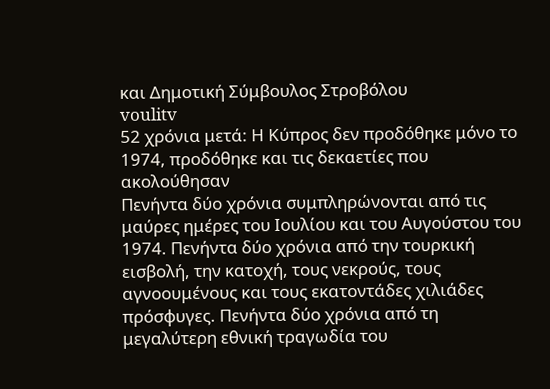και Δημοτική Σύμβουλος Στροβόλου
voulitv
52 χρόνια μετά: Η Κύπρος δεν προδόθηκε μόνο το 1974, προδόθηκε και τις δεκαετίες που ακολούθησαν
Πενήντα δύο χρόνια συμπληρώνονται από τις μαύρες ημέρες του Ιουλίου και του Αυγούστου του 1974. Πενήντα δύο χρόνια από την τουρκική εισβολή, την κατοχή, τους νεκρούς, τους αγνοουμένους και τους εκατοντάδες χιλιάδες πρόσφυγες. Πενήντα δύο χρόνια από τη μεγαλύτερη εθνική τραγωδία του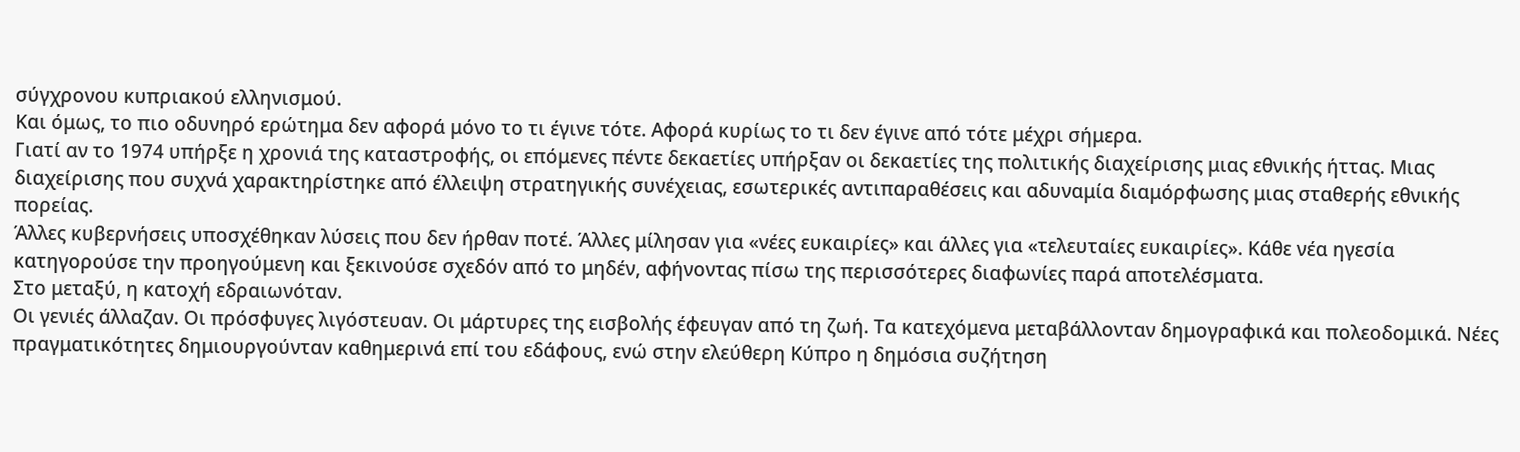σύγχρονου κυπριακού ελληνισμού.
Και όμως, το πιο οδυνηρό ερώτημα δεν αφορά μόνο το τι έγινε τότε. Αφορά κυρίως το τι δεν έγινε από τότε μέχρι σήμερα.
Γιατί αν το 1974 υπήρξε η χρονιά της καταστροφής, οι επόμενες πέντε δεκαετίες υπήρξαν οι δεκαετίες της πολιτικής διαχείρισης μιας εθνικής ήττας. Μιας διαχείρισης που συχνά χαρακτηρίστηκε από έλλειψη στρατηγικής συνέχειας, εσωτερικές αντιπαραθέσεις και αδυναμία διαμόρφωσης μιας σταθερής εθνικής πορείας.
Άλλες κυβερνήσεις υποσχέθηκαν λύσεις που δεν ήρθαν ποτέ. Άλλες μίλησαν για «νέες ευκαιρίες» και άλλες για «τελευταίες ευκαιρίες». Κάθε νέα ηγεσία κατηγορούσε την προηγούμενη και ξεκινούσε σχεδόν από το μηδέν, αφήνοντας πίσω της περισσότερες διαφωνίες παρά αποτελέσματα.
Στο μεταξύ, η κατοχή εδραιωνόταν.
Οι γενιές άλλαζαν. Οι πρόσφυγες λιγόστευαν. Οι μάρτυρες της εισβολής έφευγαν από τη ζωή. Τα κατεχόμενα μεταβάλλονταν δημογραφικά και πολεοδομικά. Νέες πραγματικότητες δημιουργούνταν καθημερινά επί του εδάφους, ενώ στην ελεύθερη Κύπρο η δημόσια συζήτηση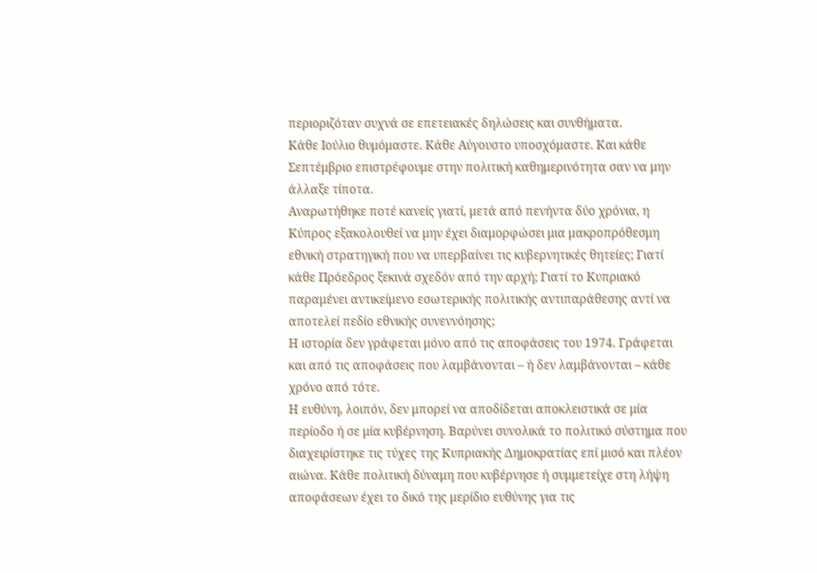περιοριζόταν συχνά σε επετειακές δηλώσεις και συνθήματα.
Κάθε Ιούλιο θυμόμαστε. Κάθε Αύγουστο υποσχόμαστε. Και κάθε Σεπτέμβριο επιστρέφουμε στην πολιτική καθημερινότητα σαν να μην άλλαξε τίποτα.
Αναρωτήθηκε ποτέ κανείς γιατί, μετά από πενήντα δύο χρόνια, η Κύπρος εξακολουθεί να μην έχει διαμορφώσει μια μακροπρόθεσμη εθνική στρατηγική που να υπερβαίνει τις κυβερνητικές θητείες; Γιατί κάθε Πρόεδρος ξεκινά σχεδόν από την αρχή; Γιατί το Κυπριακό παραμένει αντικείμενο εσωτερικής πολιτικής αντιπαράθεσης αντί να αποτελεί πεδίο εθνικής συνεννόησης;
Η ιστορία δεν γράφεται μόνο από τις αποφάσεις του 1974. Γράφεται και από τις αποφάσεις που λαμβάνονται – ή δεν λαμβάνονται – κάθε χρόνο από τότε.
Η ευθύνη, λοιπόν, δεν μπορεί να αποδίδεται αποκλειστικά σε μία περίοδο ή σε μία κυβέρνηση. Βαρύνει συνολικά το πολιτικό σύστημα που διαχειρίστηκε τις τύχες της Κυπριακής Δημοκρατίας επί μισό και πλέον αιώνα. Κάθε πολιτική δύναμη που κυβέρνησε ή συμμετείχε στη λήψη αποφάσεων έχει το δικό της μερίδιο ευθύνης για τις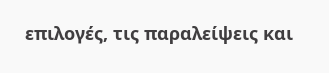επιλογές, τις παραλείψεις και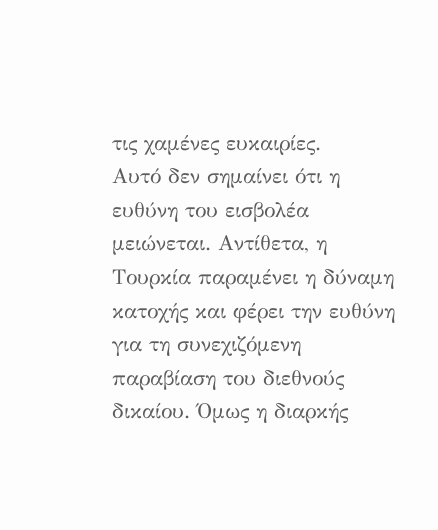τις χαμένες ευκαιρίες.
Αυτό δεν σημαίνει ότι η ευθύνη του εισβολέα μειώνεται. Αντίθετα, η Τουρκία παραμένει η δύναμη κατοχής και φέρει την ευθύνη για τη συνεχιζόμενη παραβίαση του διεθνούς δικαίου. Όμως η διαρκής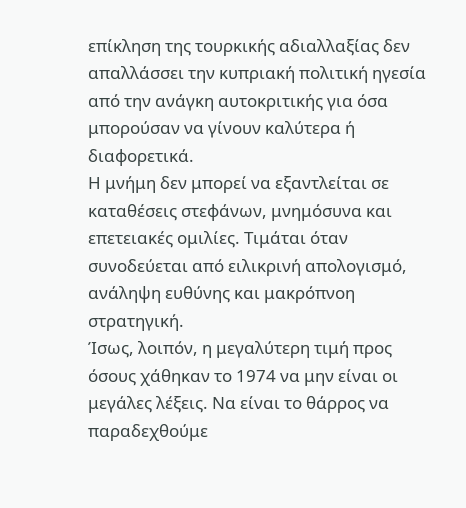επίκληση της τουρκικής αδιαλλαξίας δεν απαλλάσσει την κυπριακή πολιτική ηγεσία από την ανάγκη αυτοκριτικής για όσα μπορούσαν να γίνουν καλύτερα ή διαφορετικά.
Η μνήμη δεν μπορεί να εξαντλείται σε καταθέσεις στεφάνων, μνημόσυνα και επετειακές ομιλίες. Τιμάται όταν συνοδεύεται από ειλικρινή απολογισμό, ανάληψη ευθύνης και μακρόπνοη στρατηγική.
Ίσως, λοιπόν, η μεγαλύτερη τιμή προς όσους χάθηκαν το 1974 να μην είναι οι μεγάλες λέξεις. Να είναι το θάρρος να παραδεχθούμε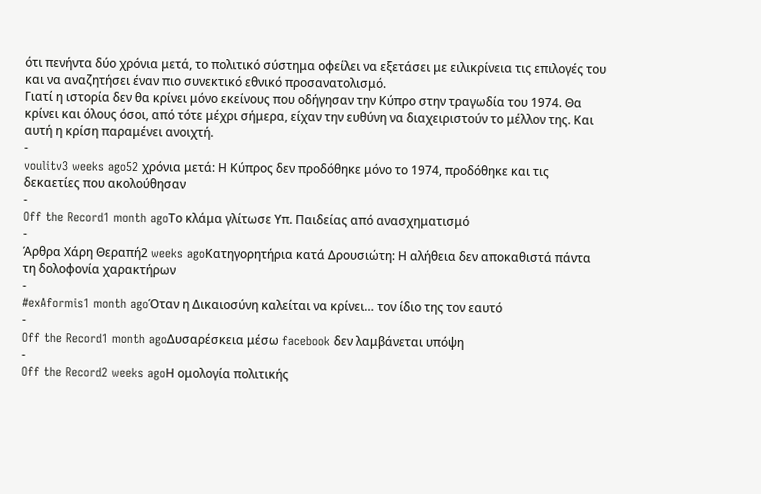ότι πενήντα δύο χρόνια μετά, το πολιτικό σύστημα οφείλει να εξετάσει με ειλικρίνεια τις επιλογές του και να αναζητήσει έναν πιο συνεκτικό εθνικό προσανατολισμό.
Γιατί η ιστορία δεν θα κρίνει μόνο εκείνους που οδήγησαν την Κύπρο στην τραγωδία του 1974. Θα κρίνει και όλους όσοι, από τότε μέχρι σήμερα, είχαν την ευθύνη να διαχειριστούν το μέλλον της. Και αυτή η κρίση παραμένει ανοιχτή.
-
voulitv3 weeks ago52 χρόνια μετά: Η Κύπρος δεν προδόθηκε μόνο το 1974, προδόθηκε και τις δεκαετίες που ακολούθησαν
-
Off the Record1 month agoΤο κλάμα γλίτωσε Υπ. Παιδείας από ανασχηματισμό
-
Άρθρα Χάρη Θεραπή2 weeks agoΚατηγορητήρια κατά Δρουσιώτη: Η αλήθεια δεν αποκαθιστά πάντα τη δολοφονία χαρακτήρων
-
#exAformis1 month agoΌταν η Δικαιοσύνη καλείται να κρίνει… τον ίδιο της τον εαυτό
-
Off the Record1 month agoΔυσαρέσκεια μέσω facebook δεν λαμβάνεται υπόψη
-
Off the Record2 weeks agoΗ ομολογία πολιτικής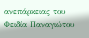ανεπάρκειας του Φειδία Παναγιώτου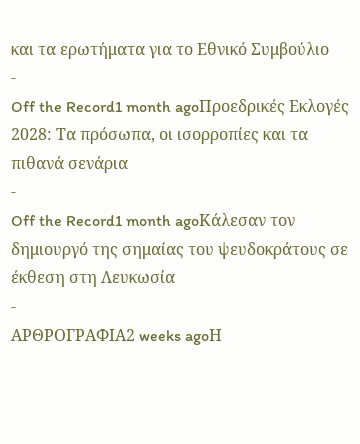και τα ερωτήματα για το Εθνικό Συμβούλιο
-
Off the Record1 month agoΠροεδρικές Εκλογές 2028: Τα πρόσωπα, οι ισορροπίες και τα πιθανά σενάρια
-
Off the Record1 month agoΚάλεσαν τον δημιουργό της σημαίας του ψευδοκράτους σε έκθεση στη Λευκωσία
-
ΑΡΘΡΟΓΡΑΦΙΑ2 weeks agoΗ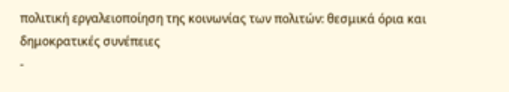πολιτική εργαλειοποίηση της κοινωνίας των πολιτών: θεσμικά όρια και δημοκρατικές συνέπειες
-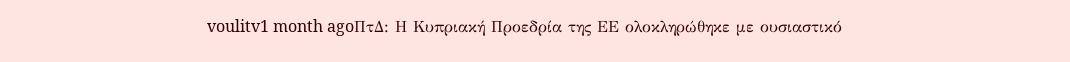voulitv1 month agoΠτΔ: Η Κυπριακή Προεδρία της ΕΕ ολοκληρώθηκε με ουσιαστικό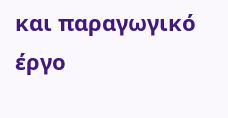και παραγωγικό έργο